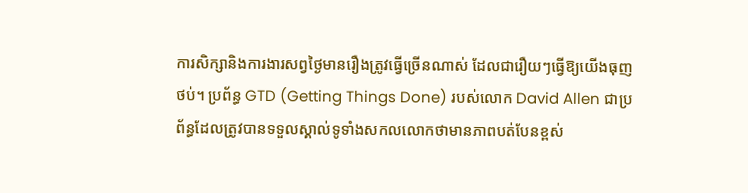ការសិក្សានិងការងារសព្វថ្ងៃមានរឿងត្រូវធ្វើច្រើនណាស់ ដែលជារឿយៗធ្វើឱ្យយើងធុញថប់។ ប្រព័ន្ធ GTD (Getting Things Done) របស់លោក David Allen ជាប្រព័ន្ធដែលត្រូវបានទទួលស្គាល់ទូទាំងសកលលោកថាមានភាពបត់បែនខ្ពស់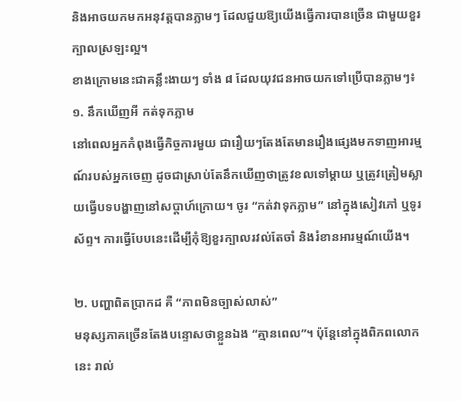និងអាចយកមកអនុវត្តបានភ្លាមៗ ដែលជួយឱ្យយើងធ្វើការបានច្រើន ជាមួយខួរក្បាលស្រឡះល្អ។
ខាងក្រោមនេះជាគន្លឹះងាយៗ ទាំង ៨ ដែលយុវជនអាចយកទៅប្រើបានភ្លាមៗ៖
១. នឹកឃើញអី កត់ទុកភ្លាម
នៅពេលអ្នកកំពុងធ្វើកិច្ចការមួយ ជារឿយៗតែងតែមានរឿងផ្សេងមកទាញអារម្មណ៍របស់អ្នកចេញ ដូចជាស្រាប់តែនឹកឃើញថាត្រូវខលទៅម្ដាយ ឬត្រូវត្រៀមស្លាយធ្វើបទបង្ហាញនៅសប្តាហ៍ក្រោយ។ ចូរ “កត់វាទុកភ្លាម” នៅក្នុងសៀវភៅ ឬទូរស័ព្ទ។ ការធ្វើបែបនេះដើម្បីកុំឱ្យខួរក្បាលរវល់តែចាំ និងរំខានអារម្មណ៍យើង។

២. បញ្ហាពិតប្រាកដ គឺ “ភាពមិនច្បាស់លាស់”
មនុស្សភាគច្រើនតែងបន្ទោសថាខ្លួនឯង “គ្មានពេល”។ ប៉ុន្តែនៅក្នុងពិភពលោកនេះ រាល់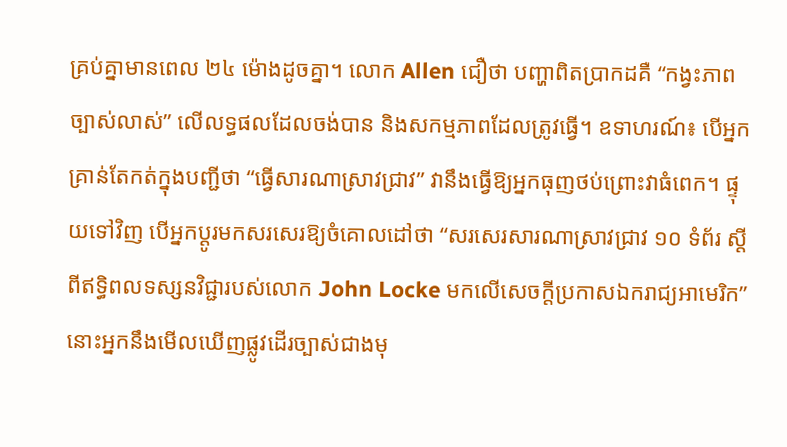គ្រប់គ្នាមានពេល ២៤ ម៉ោងដូចគ្នា។ លោក Allen ជឿថា បញ្ហាពិតប្រាកដគឺ “កង្វះភាពច្បាស់លាស់” លើលទ្ធផលដែលចង់បាន និងសកម្មភាពដែលត្រូវធ្វើ។ ឧទាហរណ៍៖ បើអ្នកគ្រាន់តែកត់ក្នុងបញ្ជីថា “ធ្វើសារណាស្រាវជ្រាវ” វានឹងធ្វើឱ្យអ្នកធុញថប់ព្រោះវាធំពេក។ ផ្ទុយទៅវិញ បើអ្នកប្តូរមកសរសេរឱ្យចំគោលដៅថា “សរសេរសារណាស្រាវជ្រាវ ១០ ទំព័រ ស្តីពីឥទ្ធិពលទស្សនវិជ្ជារបស់លោក John Locke មកលើសេចក្តីប្រកាសឯករាជ្យអាមេរិក” នោះអ្នកនឹងមើលឃើញផ្លូវដើរច្បាស់ជាងមុ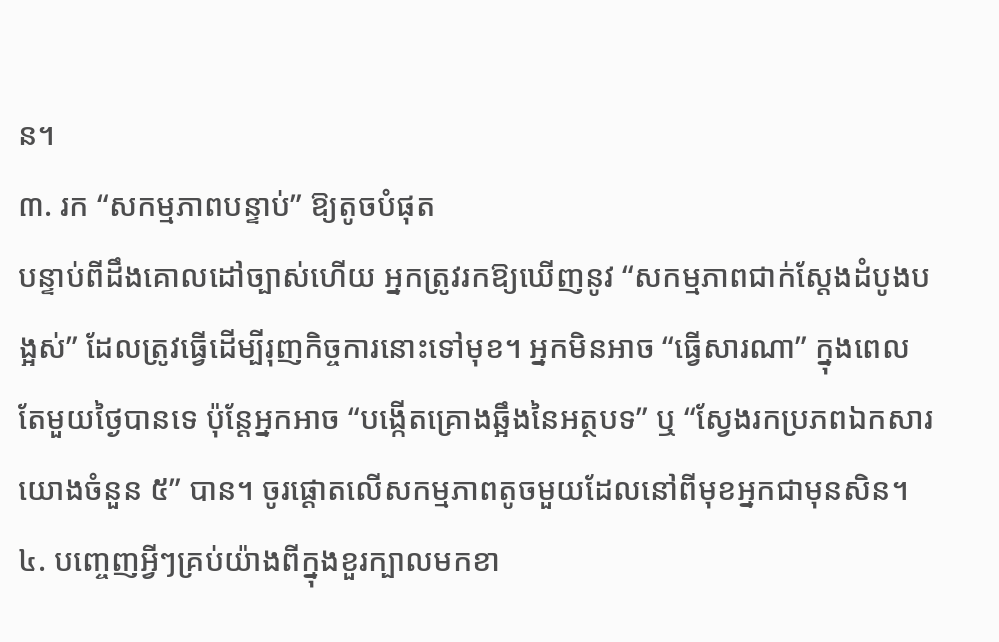ន។
៣. រក “សកម្មភាពបន្ទាប់” ឱ្យតូចបំផុត
បន្ទាប់ពីដឹងគោលដៅច្បាស់ហើយ អ្នកត្រូវរកឱ្យឃើញនូវ “សកម្មភាពជាក់ស្តែងដំបូងបង្អស់” ដែលត្រូវធ្វើដើម្បីរុញកិច្ចការនោះទៅមុខ។ អ្នកមិនអាច “ធ្វើសារណា” ក្នុងពេលតែមួយថ្ងៃបានទេ ប៉ុន្តែអ្នកអាច “បង្កើតគ្រោងឆ្អឹងនៃអត្ថបទ” ឬ “ស្វែងរកប្រភពឯកសារយោងចំនួន ៥” បាន។ ចូរផ្តោតលើសកម្មភាពតូចមួយដែលនៅពីមុខអ្នកជាមុនសិន។
៤. បញ្ចេញអ្វីៗគ្រប់យ៉ាងពីក្នុងខួរក្បាលមកខា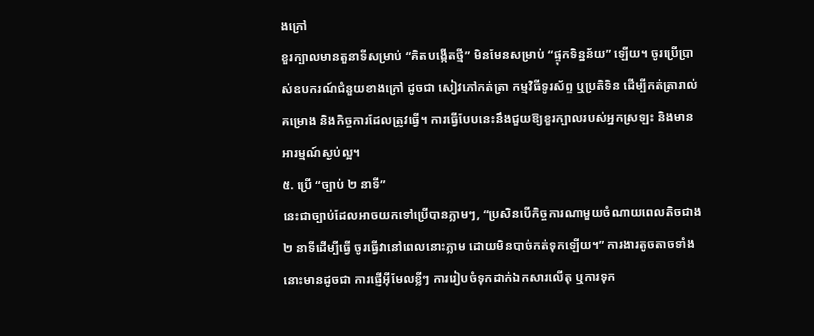ងក្រៅ
ខួរក្បាលមានតួនាទីសម្រាប់ “គិតបង្កើតថ្មី” មិនមែនសម្រាប់ “ផ្ទុកទិន្នន័យ” ឡើយ។ ចូរប្រើប្រាស់ឧបករណ៍ជំនួយខាងក្រៅ ដូចជា សៀវភៅកត់ត្រា កម្មវិធីទូរស័ព្ទ ឬប្រតិទិន ដើម្បីកត់ត្រារាល់គម្រោង និងកិច្ចការដែលត្រូវធ្វើ។ ការធ្វើបែបនេះនឹងជួយឱ្យខួរក្បាលរបស់អ្នកស្រឡះ និងមានអារម្មណ៍ស្ងប់ល្អ។
៥. ប្រើ “ច្បាប់ ២ នាទី”
នេះជាច្បាប់ដែលអាចយកទៅប្រើបានភ្លាមៗ, “ប្រសិនបើកិច្ចការណាមួយចំណាយពេលតិចជាង ២ នាទីដើម្បីធ្វើ ចូរធ្វើវានៅពេលនោះភ្លាម ដោយមិនបាច់កត់ទុកឡើយ។” ការងារតូចតាចទាំងនោះមានដូចជា ការផ្ញើអ៊ីមែលខ្លីៗ ការរៀបចំទុកដាក់ឯកសារលើតុ ឬការទុក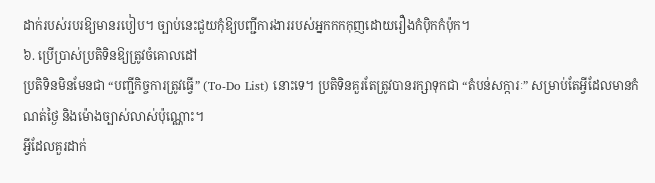ដាក់របស់របរឱ្យមានរបៀប។ ច្បាប់នេះជួយកុំឱ្យបញ្ជីការងាររបស់អ្នកកកកុញដោយរឿងកំប៉ិកកំប៉ុក។
៦. ប្រើប្រាស់ប្រតិទិនឱ្យត្រូវចំគោលដៅ
ប្រតិទិនមិនមែនជា “បញ្ជីកិច្ចការត្រូវធ្វើ” (To-Do List) នោះទេ។ ប្រតិទិនគួរតែត្រូវបានរក្សាទុកជា “តំបន់សក្ការៈ” សម្រាប់តែអ្វីដែលមានកំណត់ថ្ងៃ និងម៉ោងច្បាស់លាស់ប៉ុណ្ណោះ។
អ្វីដែលគួរដាក់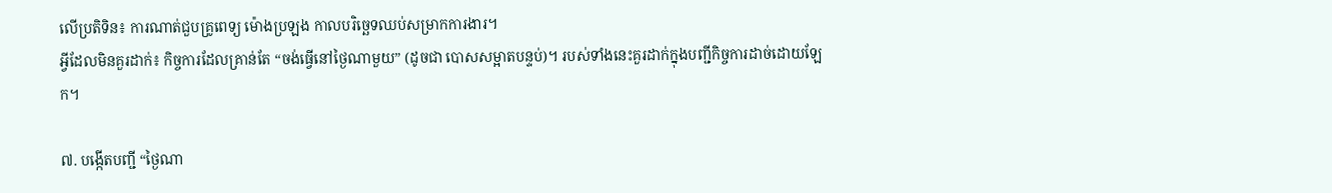លើប្រតិទិន៖ ការណាត់ជួបគ្រូពេទ្យ ម៉ោងប្រឡង កាលបរិច្ឆេទឈប់សម្រាកការងារ។
អ្វីដែលមិនគួរដាក់៖ កិច្ចការដែលគ្រាន់តែ “ចង់ធ្វើនៅថ្ងៃណាមួយ” (ដូចជា បោសសម្អាតបន្ទប់)។ របស់ទាំងនេះគួរដាក់ក្នុងបញ្ជីកិច្ចការដាច់ដោយឡែក។

៧. បង្កើតបញ្ជី “ថ្ងៃណា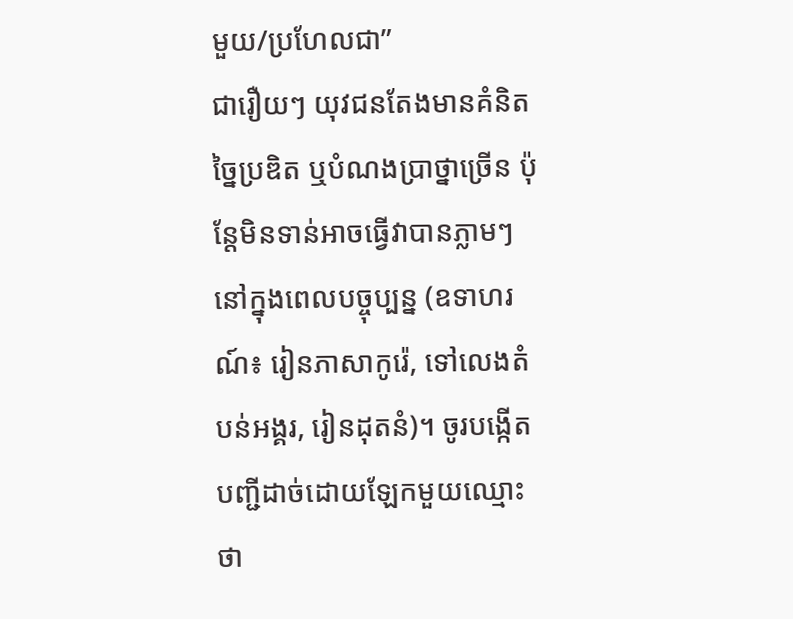មួយ/ប្រហែលជា”
ជារឿយៗ យុវជនតែងមានគំនិតច្នៃប្រឌិត ឬបំណងប្រាថ្នាច្រើន ប៉ុន្តែមិនទាន់អាចធ្វើវាបានភ្លាមៗនៅក្នុងពេលបច្ចុប្បន្ន (ឧទាហរណ៍៖ រៀនភាសាកូរ៉េ, ទៅលេងតំបន់អង្គរ, រៀនដុតនំ)។ ចូរបង្កើតបញ្ជីដាច់ដោយឡែកមួយឈ្មោះថា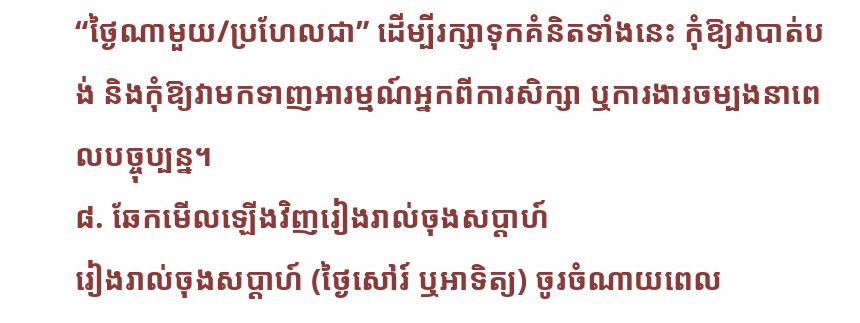“ថ្ងៃណាមួយ/ប្រហែលជា” ដើម្បីរក្សាទុកគំនិតទាំងនេះ កុំឱ្យវាបាត់បង់ និងកុំឱ្យវាមកទាញអារម្មណ៍អ្នកពីការសិក្សា ឬការងារចម្បងនាពេលបច្ចុប្បន្ន។
៨. ឆែកមើលឡើងវិញរៀងរាល់ចុងសប្តាហ៍
រៀងរាល់ចុងសប្តាហ៍ (ថ្ងៃសៅរ៍ ឬអាទិត្យ) ចូរចំណាយពេល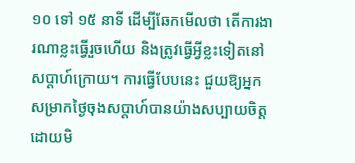១០ ទៅ ១៥ នាទី ដើម្បីឆែកមើលថា តើការងារណាខ្លះធ្វើរួចហើយ និងត្រូវធ្វើអ្វីខ្លះទៀតនៅសប្តាហ៍ក្រោយ។ ការធ្វើបែបនេះ ជួយឱ្យអ្នកសម្រាកថ្ងៃចុងសប្តាហ៍បានយ៉ាងសប្បាយចិត្ត ដោយមិ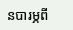នបារម្ភពី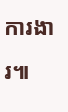ការងារ៕